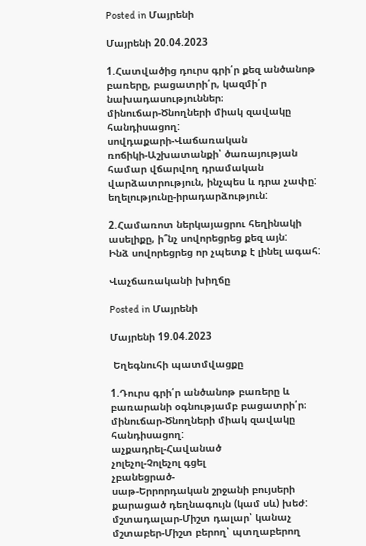Posted in Մայրենի

Մայրենի 20.04.2023

1.Հատվածից դուրս գրի՛ր քեզ անծանոթ բառերը, բացատրի՛ր, կազմի՛ր նախադասություններ։
մինուճար-Ծնողների միակ զավակը հանդիսացող:
սովդաքարի-Վաճառական
ռոճիկի-Աշխատանքի՝ ծառայության համար վճարվող դրամական վարձատրություն, ինչպես և դրա չափը:
եղելությունը-իրադարձություն:

2.Համառոտ ներկայացրու հեղինակի ասելիքը, ի՞նչ սովորեցրեց քեզ այն:
Ինձ սովորեցրեց որ չպետք է լինել ագահ:

Վաչճառականի խիղճը

Posted in Մայրենի

Մայրենի 19.04.2023

 Եղեգնուհի պատմվացքը

1.Դուրս գրի՛ր անծանոթ բառերը և բառարանի օգնությամբ բացատրի՛ր։
մինուճար-Ծնողների միակ զավակը հանդիսացող:
աչքադրել-Հավանած
չոլեչոլ-Չոլեչոլ գցել
չբանեցրած-
սաթ-Երրորդական շրջանի բույսերի քարացած դեղնագույն (կամ սև) խեժ:
մշտադալար-Միշտ դալար՝ կանաչ
մշտաբեր-Միշտ բերող՝ պտղաբերող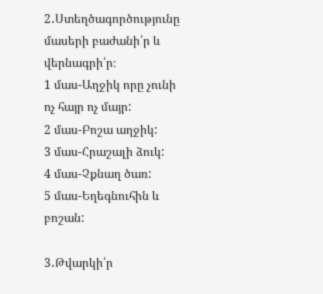2․Ստեղծագործությունը մասերի բաժանի՛ր և վերնագրի՛ր։
1 մաս-Աղջիկ որը չունի ոչ հայր ոչ մայր:
2 մաս-Բոշա աղջիկ:
3 մաս-Հրաշալի ձուկ:
4 մաս-Չքնաղ ծառ:
5 մաս-Եղեգնուհին և բոշան:

3․Թվարկի՛ր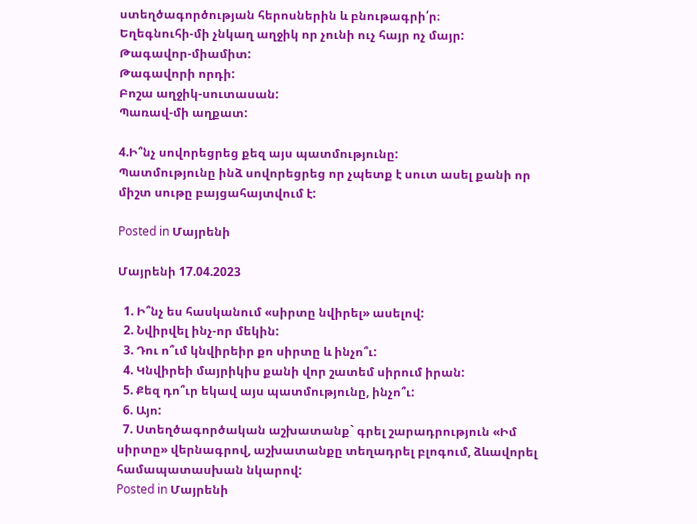ստեղծագործության հերոսներին և բնութագրի՛ր։
Եղեգնուհի-մի չնկաղ աղջիկ որ չունի ուչ հայր ոչ մայր:
Թագավոր-միամիտ:
Թագավորի որդի:
Բոշա աղջիկ-սուտասան:
Պառավ-մի աղքատ:

4.Ի՞նչ սովորեցրեց քեզ այս պատմությունը:
Պատմությունը ինձ սովորեցրեց որ չպետք է սուտ ասել քանի որ միշտ սութը բայցահայտվում է:

Posted in Մայրենի

Մայրենի 17.04.2023

  1. Ի՞նչ ես հասկանում «սիրտը նվիրել» ասելով:
  2. Նվիրվել ինչ-որ մեկին:
  3. Դու ո՞ւմ կնվիրեիր քո սիրտը և ինչո՞ւ:
  4. Կնվիրեի մայրիկիս քանի վոր շատեմ սիրում իրան:
  5. Քեզ դո՞ւր եկավ այս պատմությունը, ինչո՞ւ:
  6. Այո:
  7. Ստեղծագործական աշխատանք` գրել շարադրություն «Իմ սիրտը» վերնագրով, աշխատանքը տեղադրել բլոգում, ձևավորել համապատասխան նկարով:
Posted in Մայրենի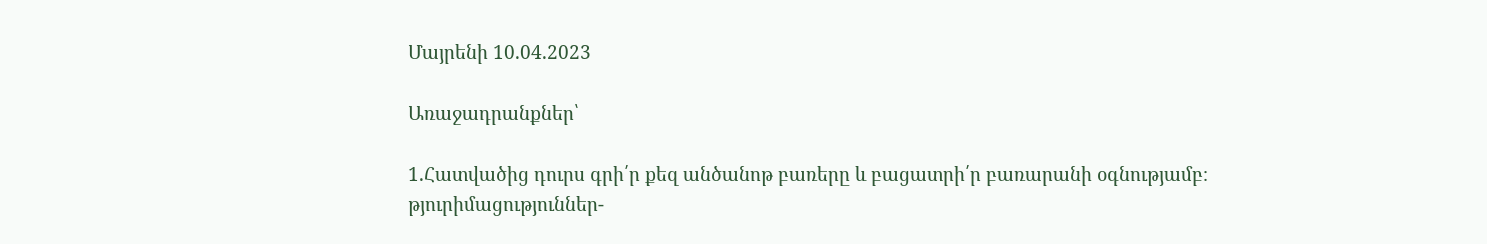Մայրենի 10.04.2023

Առաջադրանքներ՝

1.Հատվածից դուրս գրի՛ր քեզ անծանոթ բառերը և բացատրի՛ր բառարանի օգնությամբ։
թյուրիմացություններ-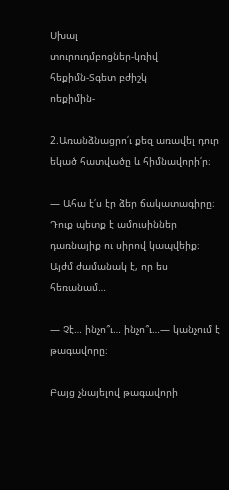Սխալ
տուրուդմբոցներ-կռիվ
հեքիմն-Տգետ բժիշկ
ոեքիմին-

2.Առանձնացրո՛ւ քեզ առավել դուր եկած հատվածը և հիմնավորի՛ր։

— Ահա է՛ս էր ձեր ճակատագիրը։ Դուք պետք է ամուսիններ դառնայիք ու սիրով կապվեիք։ Այժմ ժամանակ է, որ ես հեռանամ…

— Չէ… ինչո՞ւ… ինչո՞ւ…— կանչում է թագավորը։

Բայց չնայելով թագավորի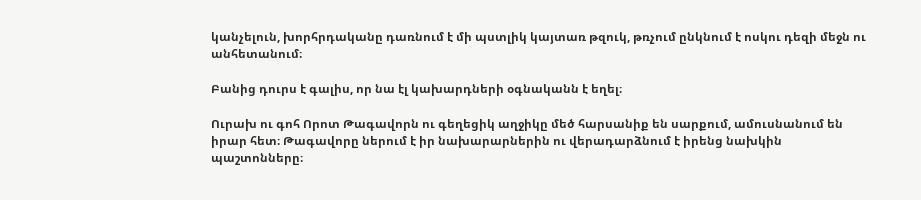կանչելուն, խորհրդականը դառնում է մի պստլիկ կայտառ թզուկ, թռչում ընկնում է ոսկու դեզի մեջն ու անհետանում։

Բանից դուրս է գալիս, որ նա էլ կախարդների օգնականն է եղել։

Ուրախ ու գոհ Որոտ Թագավորն ու գեղեցիկ աղջիկը մեծ հարսանիք են սարքում, ամուսնանում են իրար հետ։ Թագավորը ներում է իր նախարարներին ու վերադարձնում է իրենց նախկին պաշտոնները։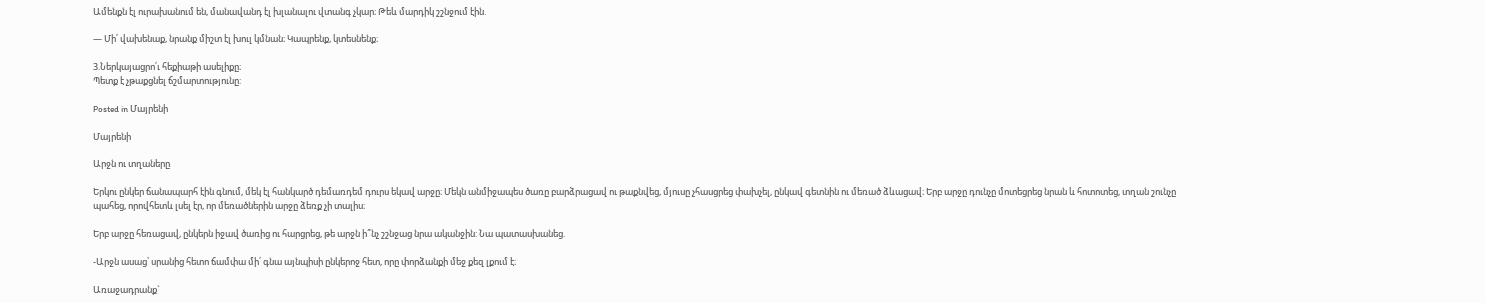Ամենքն էլ ուրախանում են, մանավանդ էլ խլանալու վտանգ չկար։ Թեև մարդիկ շշնջում էին.

— Մի՛ վախենաք, նրանք միշտ էլ խուլ կմնան։ Կապրենք, կտեսնենք։

3.Ներկայացրո՛ւ հեքիաթի ասելիքը։
Պետք է չթաքցնել ճշմարտությունը:

Posted in Մայրենի

Մայրենի

Արջն ու տղաները

Երկու ընկեր ճանապարհ էին գնում, մեկ էլ հանկարծ դեմառդեմ դուրս եկավ արջը։ Մեկն անմիջապես ծառը բարձրացավ ու թաքնվեց, մյուսը չհասցրեց փախչել, ընկավ գետնին ու մեռած ձևացավ։ Երբ արջը դունչը մոտեցրեց նրան և հոտոտեց, տղան շունչը պահեց, որովհետև լսել էր, որ մեռածներին արջը ձեռք չի տալիս։

Երբ արջը հեռացավ, ընկերն իջավ ծառից ու հարցրեց, թե արջն ի՞նչ շշնջաց նրա ականջին: Նա պատասխանեց.

-Արջն ասաց՝ սրանից հետո ճամփա մի՛ գնա այնպիսի ընկերոջ հետ, որը փորձանքի մեջ քեզ լքում է։

Առաջադրանք`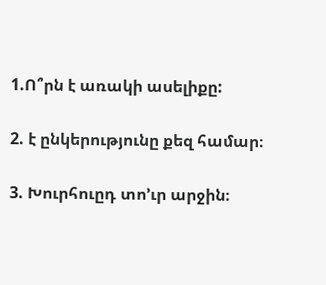1.Ո՞րն է առակի ասելիքը:

2. է ընկերությունը քեզ համար։

3. Խուրհուըդ տո’ւր արջին։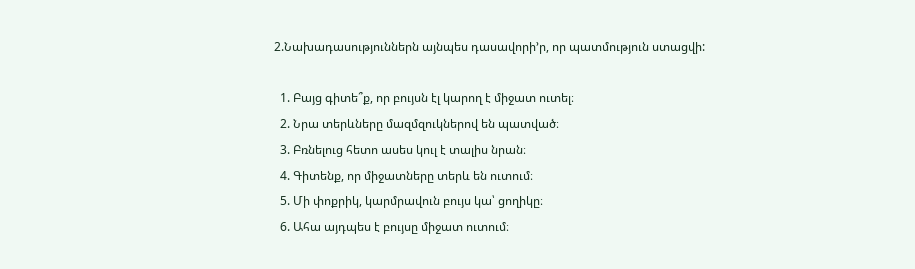2.Նախադասություններն այնպես դասավորի’ր, որ պատմություն ստացվի:

  1. Բայց գիտե՞ք, որ բույսն էլ կարող է միջատ ուտել։
  2. Նրա տերևները մազմզուկներով են պատված։
  3. Բռնելուց հետո ասես կուլ է տալիս նրան։
  4. Գիտենք, որ միջատները տերև են ուտում։
  5. Մի փոքրիկ, կարմրավուն բույս կա՝ ցողիկը։
  6. Ահա այդպես է բույսը միջատ ուտում։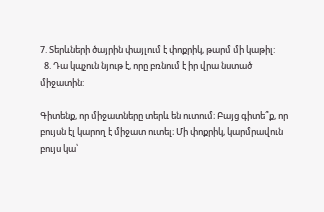7. Տերևների ծայրին փայլում է փոքրիկ, թարմ մի կաթիլ:
  8. Դա կպչուն նյութ է, որը բռնում է իր վրա նստած միջատին:

Գիտենք, որ միջատները տերև են ուտում։ Բայց գիտե՞ք, որ բույսն էլ կարող է միջատ ուտել։ Մի փոքրիկ, կարմրավուն բույս կա՝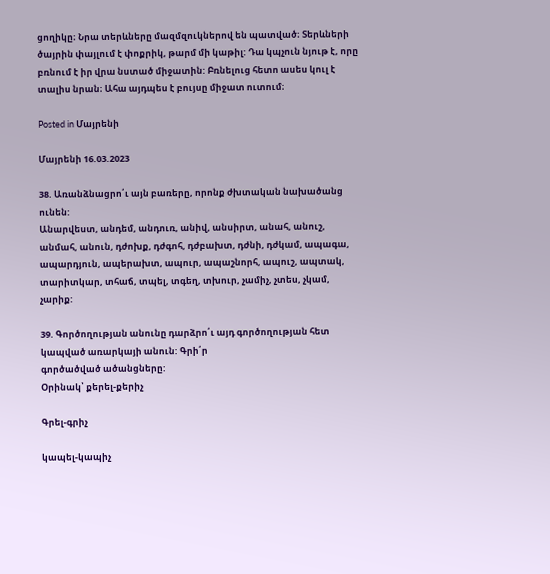ցողիկը։ Նրա տերևները մազմզուկներով են պատված։ Տերևների ծայրին փայլում է փոքրիկ, թարմ մի կաթիլ: Դա կպչուն նյութ է, որը բռնում է իր վրա նստած միջատին: Բռնելուց հետո ասես կուլ է տալիս նրան։ Ահա այդպես է բույսը միջատ ուտում։

Posted in Մայրենի

Մայրենի 16.03.2023

38. Առանձնացրո՛ւ այն բառերը, որոնք ժխտական նախածանց ունեն:
Անարվեստ, անդեմ, անդուռ, անիվ, անսիրտ, անահ, անուշ, անմահ, անուն, դժոխք, դժգոհ, դժբախտ, դժնի, դժկամ, ապագա, ապարդյուն, ապերախտ, ապուր, ապաշնորհ, ապուշ, ապտակ, տարիտկար, տհաճ, տպել, տգեղ, տխուր, չամիչ, չտես, չկամ, չարիք:

39. Գործողության անունը դարձրո՛ւ այդ գործողության հետ կապված առարկայի անուն: Գրի՛ր
գործածված ածանցները:
Օրինակ՝ քերել-քերիչ

Գրել-գրիչ

կապել-կապիչ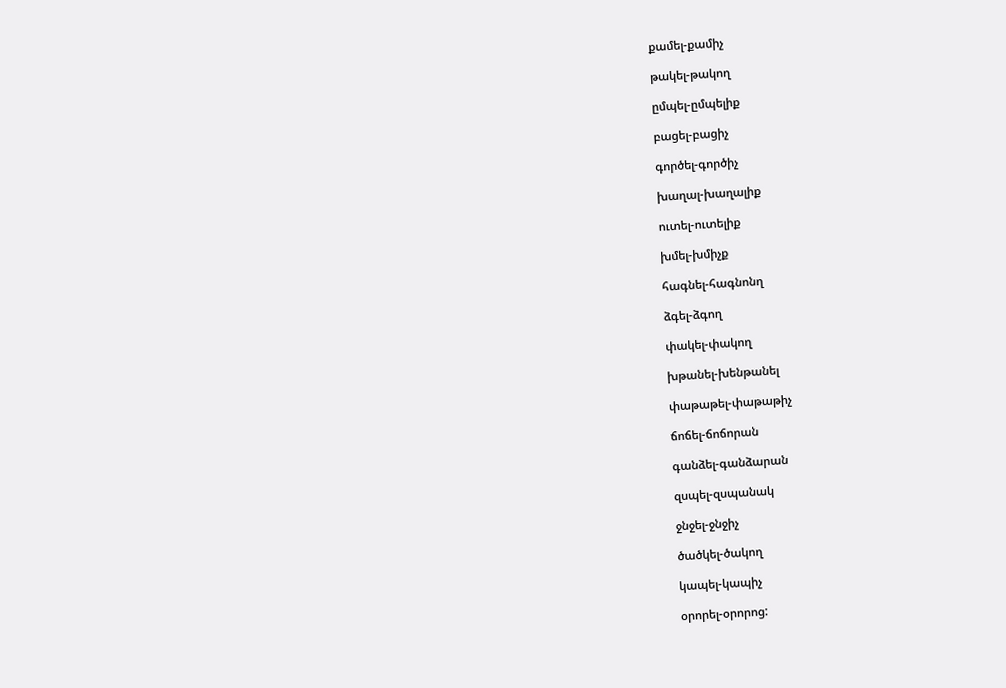քամել-քամիչ

թակել-թակող

ըմպել-ըմպելիք

բացել-բացիչ

գործել-գործիչ

խաղալ-խաղալիք

ուտել-ուտելիք

խմել-խմիչք

հագնել-հագնոնղ

ձգել-ձգող

փակել-փակող

խթանել-խենթանել

փաթաթել-փաթաթիչ

ճոճել-ճոճորան

գանձել-գանձարան

զսպել-զսպանակ

ջնջել-ջնջիչ

ծածկել-ծակող

կապել-կապիչ

օրորել-օրորոց: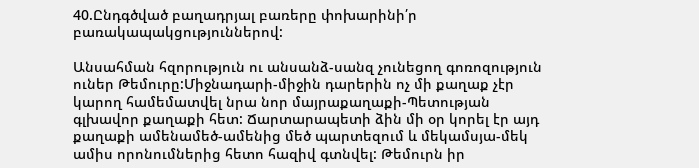40.Ընդգծված բաղադրյալ բառերը փոխարինի՛ր բառակապակցություններով:

Անսահման հզորություն ու անսանձ-սանզ չունեցող գոռոզություն ուներ Թեմուրը:Միջնադարի-միջին դարերին ոչ մի քաղաք չէր կարող համեմատվել նրա նոր մայրաքաղաքի-Պետության գլխավոր քաղաքի հետ: Ճարտարապետի ձին մի օր կորել էր այդ քաղաքի ամենամեծ-ամենից մեծ պարտեզում և մեկամսյա-մեկ ամիս որոնումներից հետո հազիվ գտնվել: Թեմուրն իր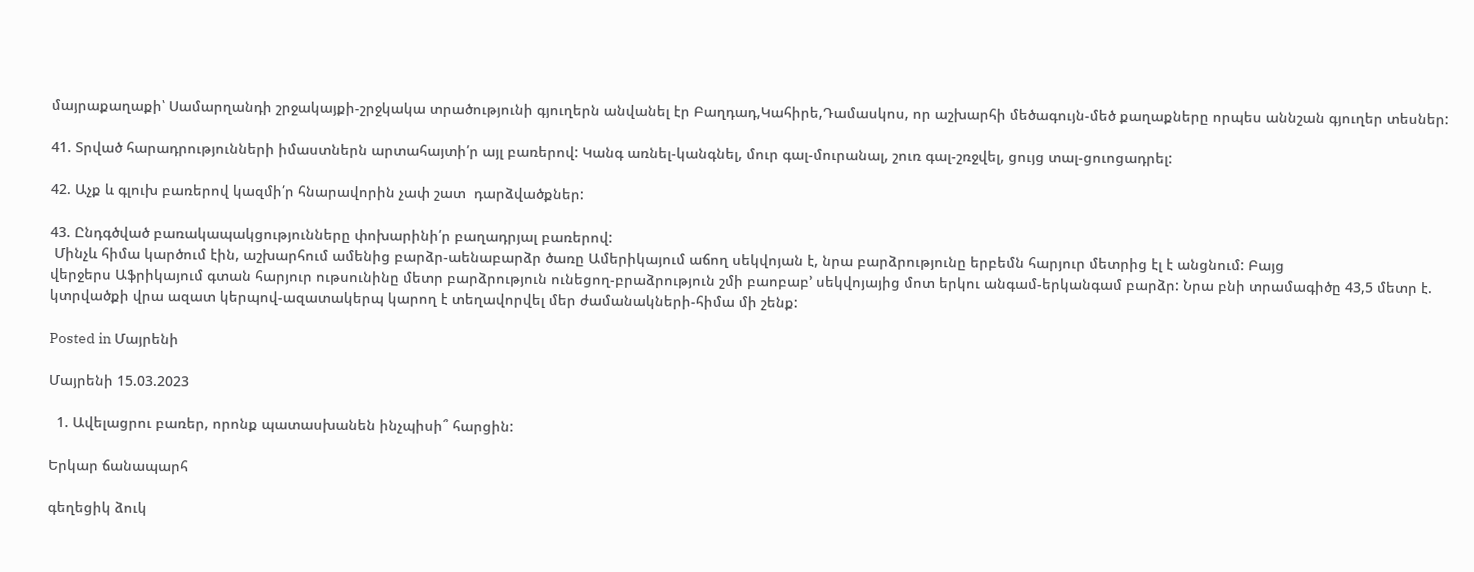մայրաքաղաքի՝ Սամարղանդի շրջակայքի-շրջկակա տրածությունի գյուղերն անվանել էր Բաղդադ,Կահիրե,Դամասկոս, որ աշխարհի մեծագույն-մեծ քաղաքները որպես աննշան գյուղեր տեսներ:

41. Տրված հարադրությունների իմաստներն արտահայտի՛ր այլ բառերով: Կանգ առնել-կանգնել, մուր գալ-մուրանալ, շուռ գալ-շռջվել, ցույց տալ-ցուոցադրել:

42. Աչք և գլուխ բառերով կազմի՛ր հնարավորին չափ շատ  դարձվածքներ:

43. Ընդգծված բառակապակցությունները փոխարինի՛ր բաղադրյալ բառերով:
 Մինչև հիմա կարծում էին, աշխարհում ամենից բարձր-աենաբարձր ծառը Ամերիկայում աճող սեկվոյան է, նրա բարձրությունը երբեմն հարյուր մետրից էլ է անցնում: Բայց
վերջերս Աֆրիկայում գտան հարյուր ութսունինը մետր բարձրություն ունեցող-բրաձրություն շմի բաոբաբ’ սեկվոյայից մոտ երկու անգամ-երկանգամ բարձր: Նրա բնի տրամագիծը 43,5 մետր է. կտրվածքի վրա ազատ կերպով-ազատակերպ կարող է տեղավորվել մեր ժամանակների-հիմա մի շենք:

Posted in Մայրենի

Մայրենի 15.03.2023

  1. Ավելացրու բառեր, որոնք պատասխանեն ինչպիսի՞ հարցին:

Երկար ճանապարհ

գեղեցիկ ձուկ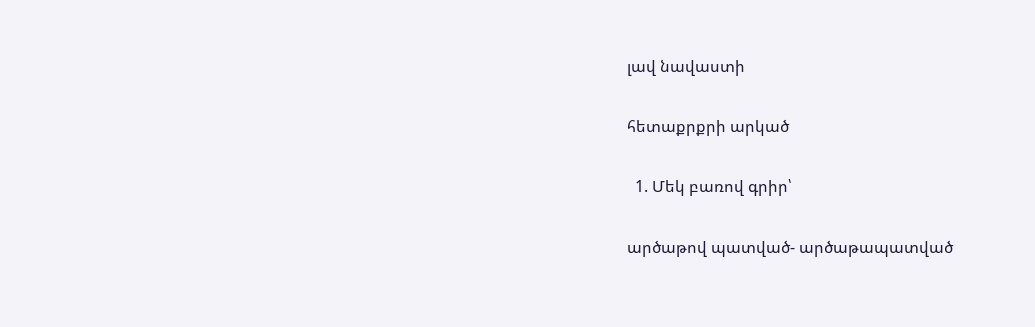լավ նավաստի

հետաքրքրի արկած

  1. Մեկ բառով գրիր՝

արծաթով պատված- արծաթապատված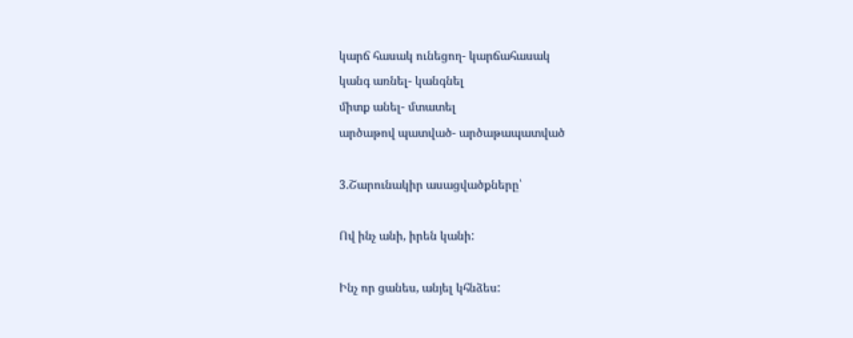կարճ հասակ ունեցող- կարճահասակ
կանգ առնել- կանգնել
միտք անել- մտատել
արծաթով պատված- արծաթապատված

3.Շարունակիր ասացվածքները՝

Ով ինչ անի, իրեն կանի:

Ինչ որ ցանես, անյել կհնձես: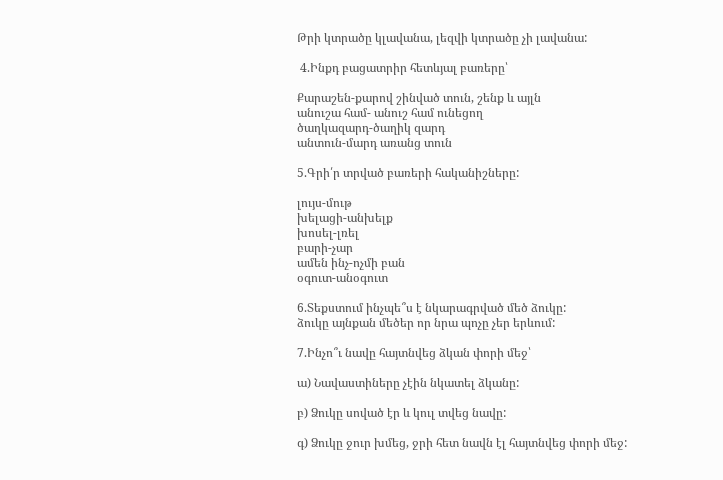Թրի կտրածը կլավանա, լեզվի կտրածը չի լավանա:

 4.Ինքդ բացատրիր հետևյալ բառերը՝

Քարաշեն-քարով շինված տուն, շենք և այլն
անուշա համ- անուշ համ ունեցող
ծաղկազարդ-ծաղիկ զարդ
անտուն-մարդ առանց տուն

5.Գրի՛ր տրված բառերի հականիշները:

լույս-մութ
խելացի-անխելք
խոսել-լռել
բարի-չար
ամեն ինչ-ոչմի բան
օգուտ-անօգուտ

6.Տեքստում ինչպե՞ս է նկարագրված մեծ ձուկը:
ձուկը այնքան մեծեր որ նրա պոչը չեր երևում:

7.Ինչո՞ւ նավը հայտնվեց ձկան փորի մեջ՝

ա) Նավաստիները չէին նկատել ձկանը:

բ) Ձուկը սոված էր և կուլ տվեց նավը:

գ) Ձուկը ջուր խմեց, ջրի հետ նավն էլ հայտնվեց փորի մեջ: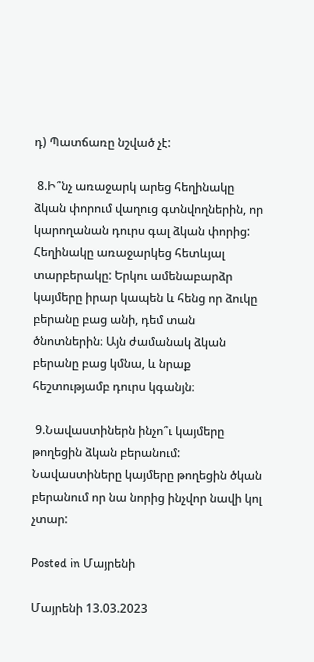դ) Պատճառը նշված չէ:

 8.Ի՞նչ առաջարկ արեց հեղինակը ձկան փորում վաղուց գտնվողներին, որ կարողանան դուրս գալ ձկան փորից:
Հեղինակը առաջարկեց հետևյալ տարբերակը: Երկու ամենաբարձր կայմերը իրար կապեն և հենց որ ձուկը բերանը բաց անի, դեմ տան ծնոտներին։ Այն ժամանակ ձկան բերանը բաց կմնա, և նրաք հեշտությամբ դուրս կգանյն։

 9.Նավաստիներն ինչո՞ւ կայմերը թողեցին ձկան բերանում:
Նավաստիները կայմերը թողեցին ծկան բերանում որ նա նորից ինչվոր նավի կոլ չտար:

Posted in Մայրենի

Մայրենի 13.03.2023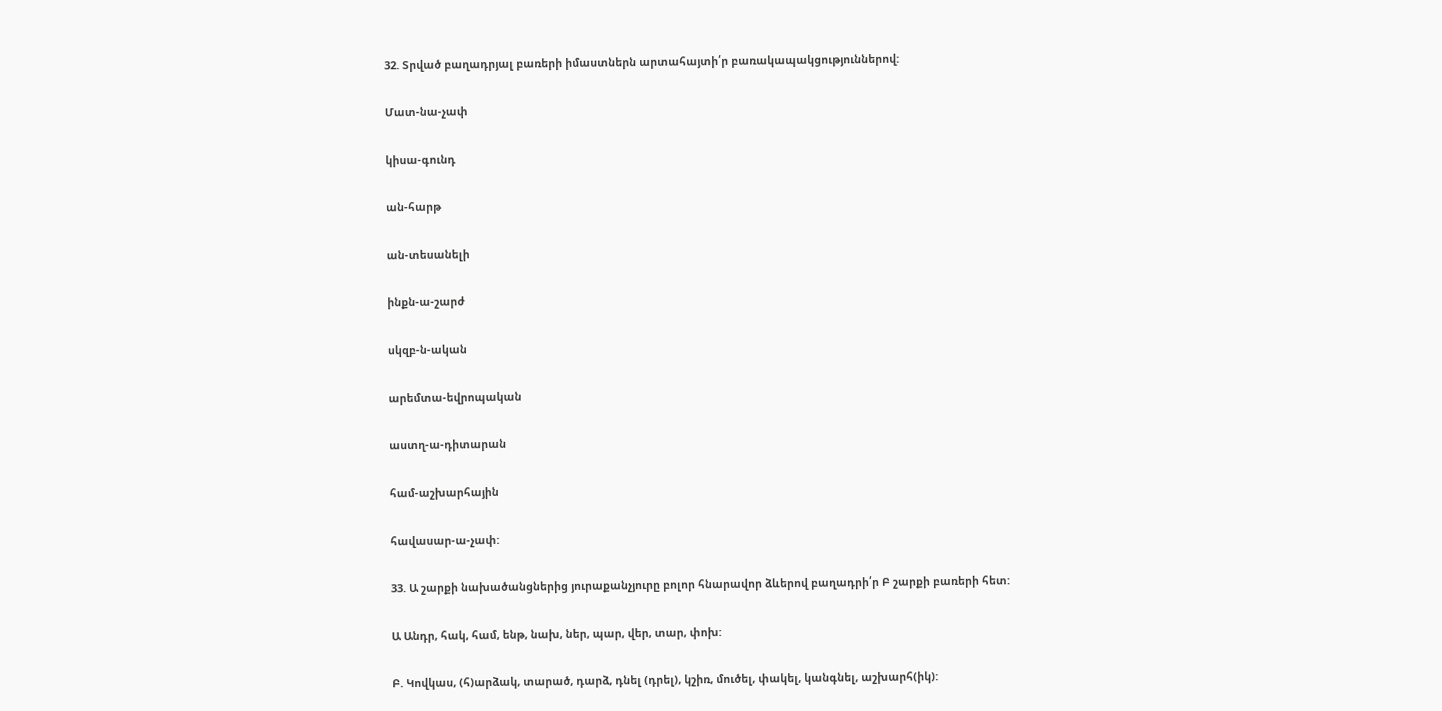32. Տրված բաղադրյալ բառերի իմաստներն արտահայտի՛ր բառակապակցություններով:

Մատ-նա-չափ

կիսա-գունդ

ան-հարթ

ան-տեսանելի

ինքն-ա-շարժ

սկզբ-ն-ական

արեմտա-եվրոպական

աստղ-ա-դիտարան

համ-աշխարհային

հավասար-ա-չափ:

33. Ա շարքի նախածանցներից յուրաքանչյուրը բոլոր հնարավոր ձևերով բաղադրի՛ր Բ շարքի բառերի հետ:

Ա Անդր, հակ, համ, ենթ, նախ, ներ, պար, վեր, տար, փոխ:

Բ. Կովկաս, (հ)արձակ, տարած, դարձ, դնել (դրել), կշիռ, մուծել, փակել, կանգնել, աշխարհ(իկ):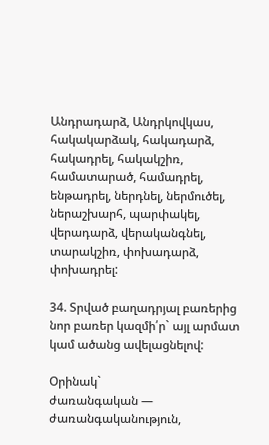Անդրադարձ, Անդրկովկաս, հակակարձակ, հակադարձ, հակադրել, հակակշիռ, համատարած, համադրել, ենթադրել, ներդնել, ներմուծել, ներաշխարհ, պարփակել, վերադարձ, վերականգնել, տարակշիռ, փոխադարձ, փոխադրել:

34. Տրված բաղադրյալ բառերից նոր բառեր կազմի՛ր` այլ արմատ կամ ածանց ավելացնելով:

Օրինակ`
ժառանգական — ժառանգականություն,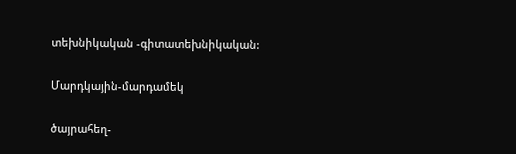տեխնիկական -գիտատեխնիկական:

Մարդկային-մարդամեկ

ծայրահեղ-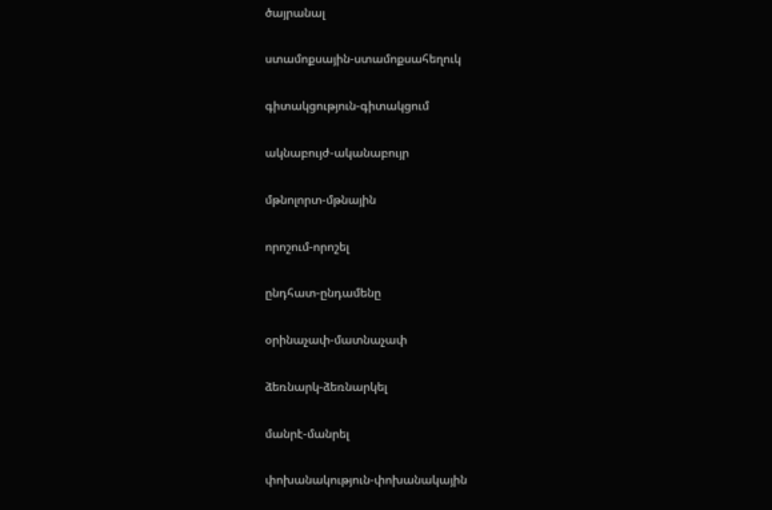ծայրանալ

ստամոքսային-ստամոքսահեղուկ

գիտակցություն-գիտակցում

ակնաբույժ-ականաբույր

մթնոլորտ-մթնային

որոշում-որոշել

ընդհատ-ընդամենը

օրինաչափ-մատնաչափ

ձեռնարկ-ձեռնարկել

մանրէ-մանրել

փոխանակություն-փոխանակային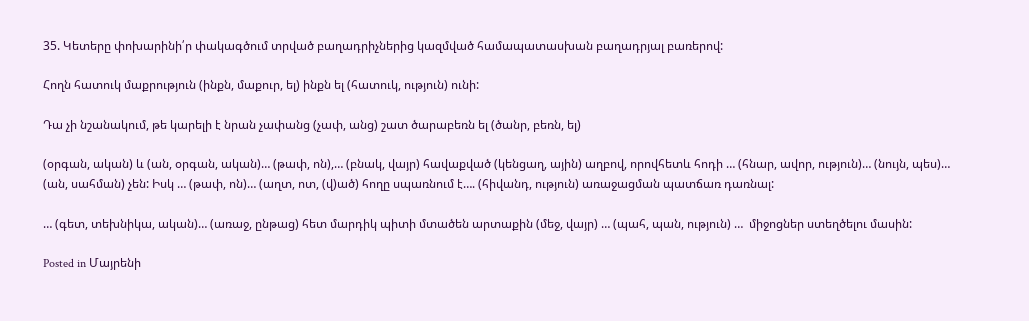35. Կետերը փոխարինի՛ր փակագծում տրված բաղադրիչներից կազմված համապատասխան բաղադրյալ բառերով:

Հողն հատուկ մաքրություն (ինքն, մաքուր, ել) ինքն ել (հատուկ, ություն) ունի:

Դա չի նշանակում, թե կարելի է նրան չափանց (չափ, անց) շատ ծարաբեռն ել (ծանր, բեռն, ել)

(օրգան, ական) և (ան, օրգան, ական)… (թափ, ոն),… (բնակ, վայր) հավաքված (կենցաղ, ային) աղբով, որովհետև հոդի … (հնար, ավոր, ություն)… (նույն, պես)… (ան, սահման) չեն: Իսկ … (թափ, ոն)… (աղտ, ոտ, (վ)ած) հողը սպառնում է…. (հիվանդ, ություն) առաջացման պատճառ դառնալ:

… (գետ, տեխնիկա, ական)… (առաջ, ընթաց) հետ մարդիկ պիտի մտածեն արտաքին (մեջ, վայր) … (պահ, պան, ություն) …  միջոցներ ստեղծելու մասին:

Posted in Մայրենի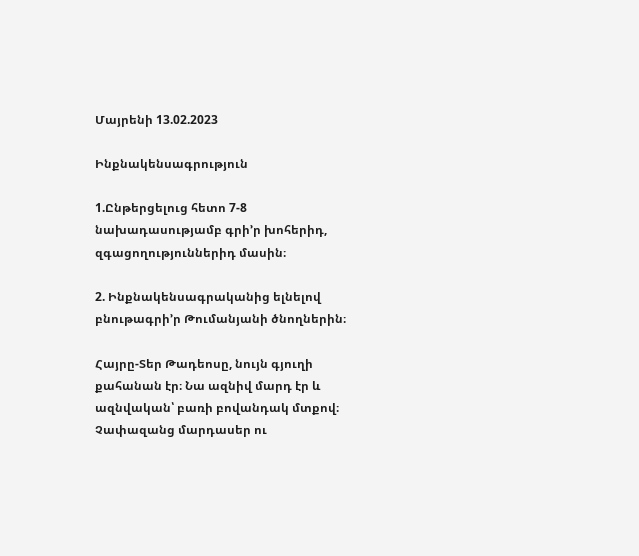Մայրենի 13.02.2023

Ինքնակենսագրություն

1.Ընթերցելուց հետո 7-8 նախադասությամբ գրի’ր խոհերիդ, զգացողություններիդ մասին։

2. Ինքնակենսագրականից ելնելով բնութագրի’ր Թումանյանի ծնողներին։

Հայրը-Տեր Թադեոսը, նույն գյուղի քահանան էր։ Նա ազնիվ մարդ էր և ազնվական՝ բառի բովանդակ մտքով։ Չափազանց մարդասեր ու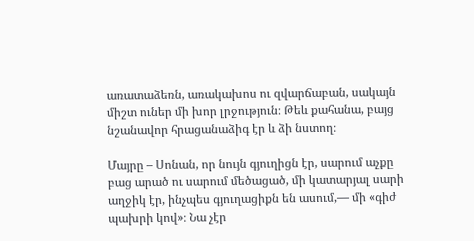առատաձեռն, առակախոս ու զվարճաբան, սակայն միշտ ուներ մի խոր լրջություն։ Թեև քահանա, բայց նշանավոր հրացանաձիգ էր և ձի նստող։

Մայրը – Սոնան, որ նույն գյուղիցն էր, սարում աչքը բաց արած ու սարում մեծացած, մի կատարյալ սարի աղջիկ էր, ինչպես գյուղացիքն են ասում,— մի «գիժ պախրի կով»։ Նա չէր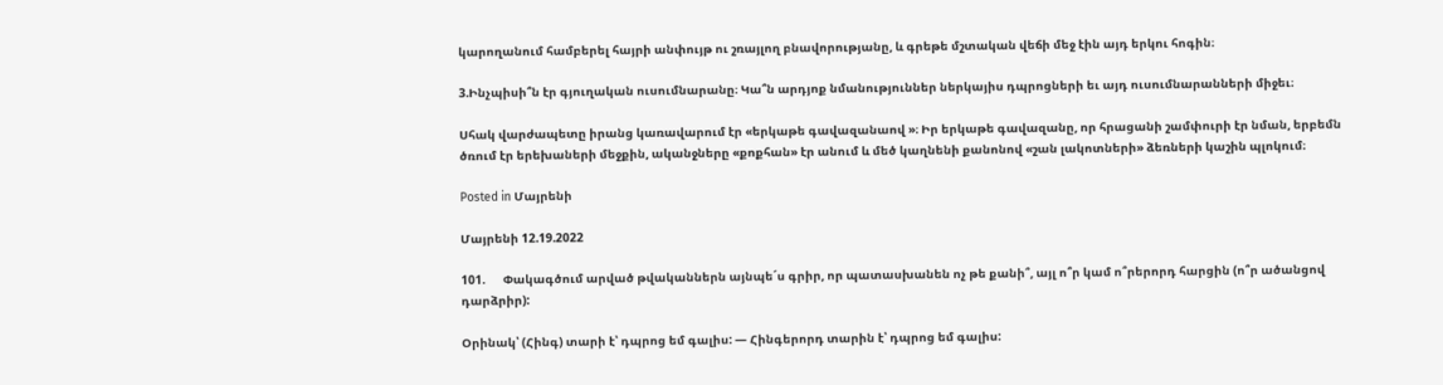կարողանում համբերել հայրի անփույթ ու շռայլող բնավորությանը, և գրեթե մշտական վեճի մեջ էին այդ երկու հոգին։

3.Ինչպիսի՞ն էր գյուղական ուսումնարանը։ Կա՞ն արդյոք նմանություններ ներկայիս դպրոցների եւ այդ ուսումնարանների միջեւ։

Սհակ վարժապետը իրանց կառավարում էր «երկաթե գավազանաով »։ Իր երկաթե գավազանը, որ հրացանի շամփուրի էր նման, երբեմն ծռում էր երեխաների մեջքին, ականջները «քոքհան» էր անում և մեծ կաղնենի քանոնով «շան լակոտների» ձեռների կաշին պլոկում։

Posted in Մայրենի

Մայրենի 12.19.2022

101.      Փակագծում արված թվականներն այնպե´ս գրիր, որ պատասխանեն ոչ թե քանի՞, այլ ո՞ր կամ ո՞րերորդ հարցին (ո՞ր ածանցով դարձրիր):

Օրինակ՝ (Հինգ) տարի է՝ դպրոց եմ գալիս: — Հինգերորդ տարին է՝ դպրոց եմ գալիս: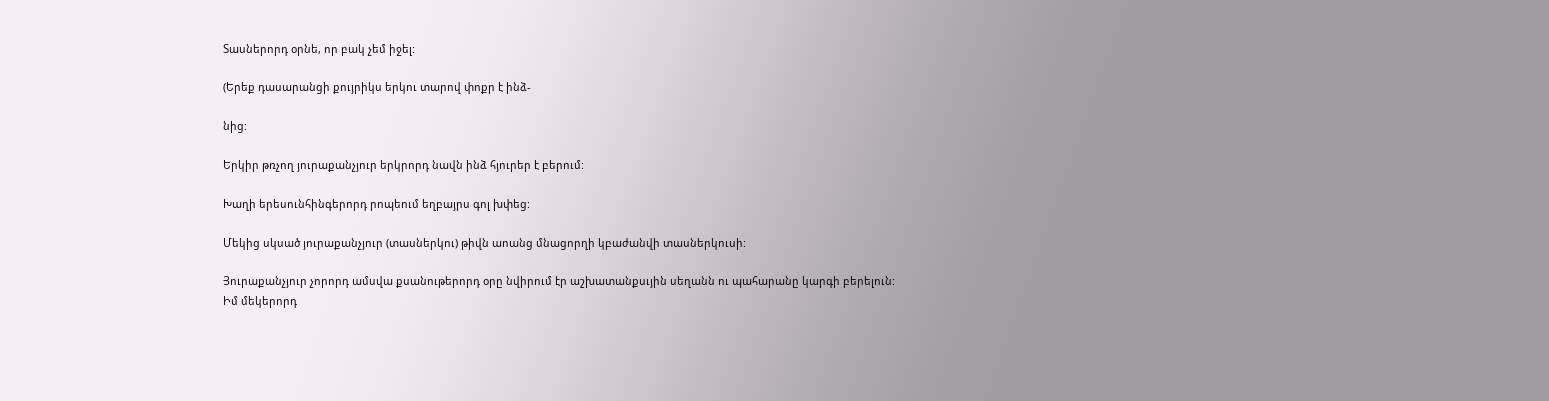Տասներորդ օրնե, որ բակ չեմ իջել:

(Երեք դասարանցի քույրիկս երկու տարով փոքր է ինձ-

նից:

Երկիր թռչող յուրաքանչյուր երկրորդ նավն ինձ հյուրեր է բերում:

Խաղի երեսունհինգերորդ րոպեում եղբայրս գոլ խփեց:

Մեկից սկսած յուրաքանչյուր (տասներկու) թիվն աոանց մնացորղի կբաժանվի տասներկուսի:

Յուրաքանչյուր չորորդ ամսվա քսանութերորդ օրը նվիրում էր աշխատանքսւյին սեղանն ու պահարանը կարգի բերելուն:
Իմ մեկերորդ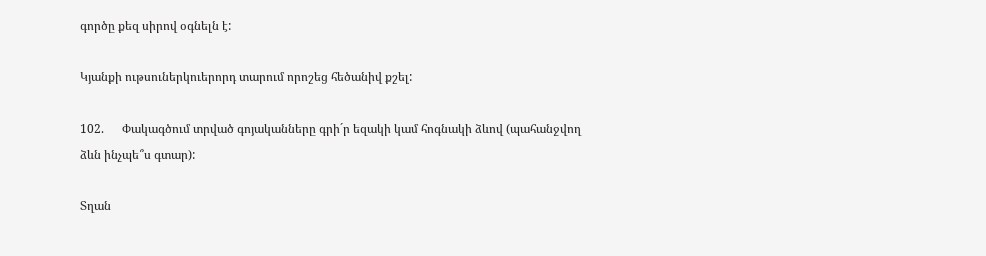գործը քեզ սիրով օգնելն է:

Կյանքի ութսուներկուերորդ տարում որոշեց հեծանիվ քշել:

102.      Փակագծում տրված գոյականները գրի´ր եզակի կամ հոգնակի ձևով (պահանջվող ձևն ինչպե՞ս գտար):

Տղան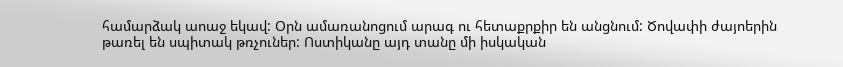համարձակ աոաջ եկավ: Օրն ամառանոցում արագ ու հետաքրքիր են անցնում: Ծովափի ժայոերին թառել են սպիտակ թռչուներ: Ոստիկանը այդ տանը մի իսկական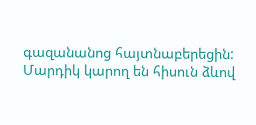գազանանոց հայտնաբերեցին: Մարդիկ կարող են հիսուն ձևով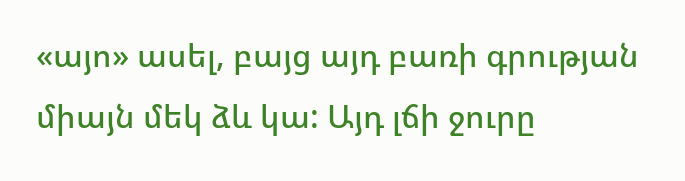«այո» ասել, բայց այդ բառի գրության միայն մեկ ձև կա: Այդ լճի ջուրը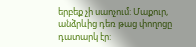երբեք չի սաոչում: Մաքուր, անձրևից դեռ թաց փողոցը դատարկ էր: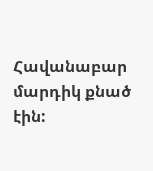Հավանաբար մարդիկ քնած էին: